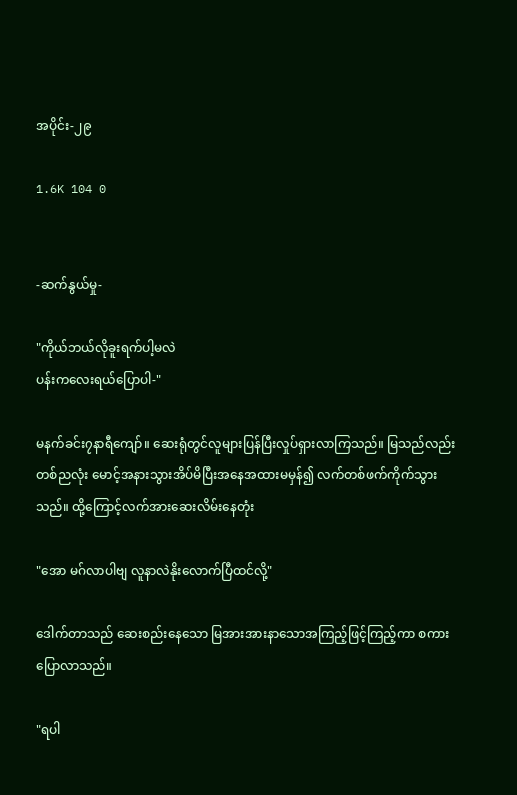အပိုင်း-၂၉

1.6K 104 0


-ဆက်နွယ်မှု-

"ကိုယ်ဘယ်လိုခူးရက်ပါ့မလဲ
ပန်းကလေးရယ်ပြောပါ-"

မနက်ခင်း၇နာရီကျော်။ ဆေးရုံတွင်လူများပြန်ပြီးလှုပ်ရှားလာကြသည်။ မြသည်လည်း တစ်ညလုံး မောင့်အနားသွားအိပ်မိပြီးအနေအထားမမှန်၍ လက်တစ်ဖက်ကိုက်သွားသည်။ ထို့ကြောင့်လက်အားဆေးလိမ်းနေတုံး

"အော မဂ်လာပါဗျ လူနာလဲနိုးလောက်ပြီထင်လို့"

ဒေါက်တာသည် ဆေးစည်းနေသော မြအားအားနာသောအကြည့်ဖြင့်ကြည့်ကာ စကားပြောလာသည်။

"ရပါ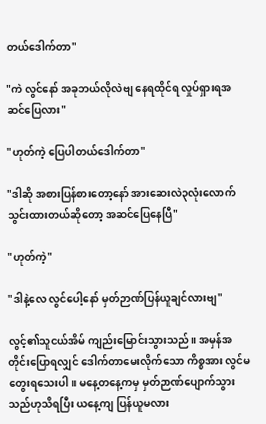တယ်ဒေါက်တာ"

"ကဲ လွင်နော် အခုဘယ်လိုလဲဗျ နေရထိုင်ရ လှုပ်ရှားရအဆင်ပြေလား"

"ဟုတ်ကဲ့ ပြေပါတယ်ဒေါက်တာ"

"ဒါဆို အစားပြန်စားတော့နော် အားဆေးလဲ၃လုံးလောက်သွင်းထားတယ်ဆိုတော့ အဆင်ပြေနေပြီ"

"ဟုတ်ကဲ့"

"ဒါနဲ့လေ လွင်ပေါ့နော် မှတ်ဉာဏ်ပြန်ယူချင်လားဗျ"

လွင့်၏သူငယ်အိမ် ကျည်းမြောင်းသွားသည်။ အမှန်အတိုင်းပြောရလျှင် ဒေါက်တာမေးလိုက်သော ကိစ္စအား လွင်မတွေးရသေးပါ။ မနေ့တနေ့ကမှ မှတ်ဉာဏ်ပျောက်သွားသည်ဟုသိရပြီး ယနေ့ကျ ပြန်ယူမလား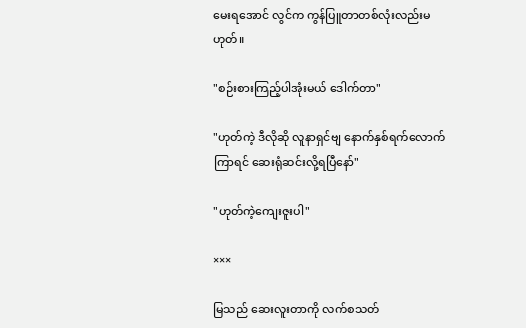မေးရအောင် လွင်က ကွန်ပြူတာတစ်လုံးလည်းမဟုတ်။

"စဉ်းစားကြည့်ပါအုံးမယ် ဒေါက်တာ"

"ဟုတ်ကဲ့ ဒီလိုဆို လူနာရှင်ဗျ နောက်နှစ်ရက်လောက်ကြာရင် ဆေးရုံဆင်းလို့ရပြီနော်"

"ဟုတ်ကဲ့ကျေးဇူးပါ"

×××

မြသည် ဆေးလူးတာကို လက်စသတ်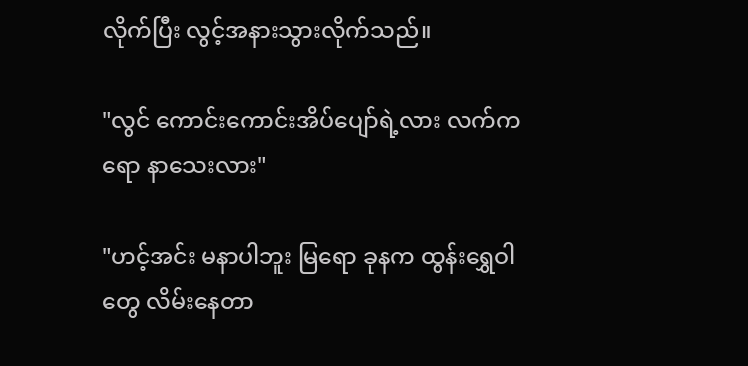လိုက်ပြီး လွင့်အနားသွားလိုက်သည်။

"လွင် ကောင်းကောင်းအိပ်ပျော်ရဲ့လား လက်ကရော နာသေးလား"

"ဟင့်အင်း မနာပါဘူး မြရော ခုနက ထွန်းရွှေဝါတွေ လိမ်းနေတာ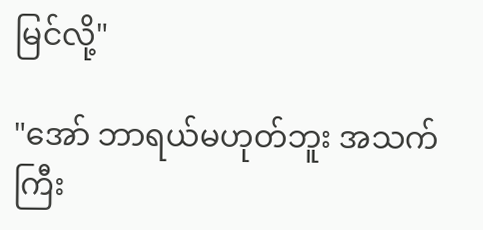မြင်လို့"

"အော် ဘာရယ်မဟုတ်ဘူး အသက်ကြီး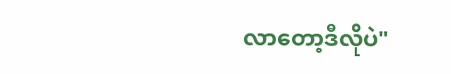လာတော့ဒီလိုပဲ"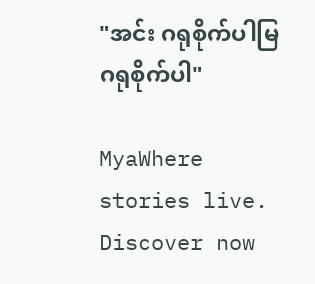"အင်း ဂရုစိုက်ပါမြ ဂရုစိုက်ပါ"

MyaWhere stories live. Discover now